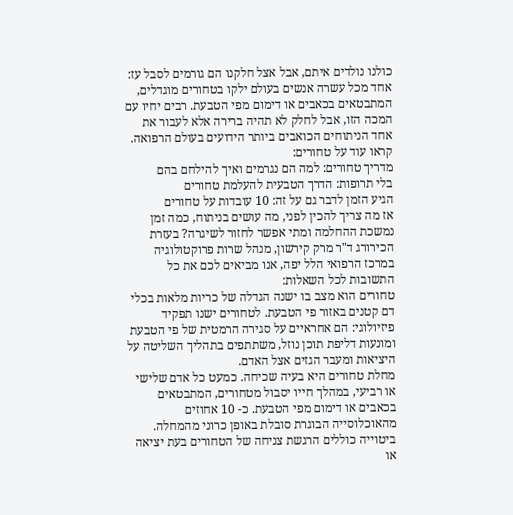כולנו נולדים איתם, אבל אצל חלקנו הם גורמים לסבל עז: אחד מכל עשרה אנשים בעולם ילקו בטחורים מוגדלים, המתבטאים בכאבים או דימום מפי הטבעת. רבים יחיו עם המכה הזו, אבל לחלק לא תהיה ברירה אלא לעבור את אחד הניתוחים הכואבים ביותר הידועים בעולם הרפואה.
קראו עוד על טחורים:
מדריך טחורים: למה הם נגרמים ואיך להילחם בהם
בלי תרופות: הדרך הטבעית להעלמת טחורים
הגיע הזמן לדבר גם על זה: 10 עובדות על טחורים
אז מה צריך להכין לפני, מה עושים בניתוח, כמה זמן נמשכת ההחלמה ומתי אפשר לחזור לשיגרה? בעזרת הכירורג ד"ר מרק קירשון, מנהל שרות פרוקטולוגיה במרכז הרפואי הלל יפה, אנו מביאים לכם את כל התשובות לכל השאלות:
טחורים הוא מצב בו ישנה הגדלה של כריות מלאות בכלי דם קטנים באזור פי הטבעת. לטחורים ישנו תפקיד פיזיולוגי: הם אחראיים על סגירה הרמטית של פי הטבעת ומונעות דליפת תוכן נוזל, משתתפים בתהליך השליטה על היציאות ומעבר הגזים אצל האדם.
מחלת טחורים היא בעיה שכיחה. כמעט כל אדם שלישי או רביעי, במהלך חייו יסבול מטחורים, המתבטאים בכאבים או דימום מפי הטבעת. כ- 10 אחוזים מהאוכלוסייה הבוגרת סובלת באופן כרוני מהמחלה. ביטוייה כוללים הרגשת צניחה של הטחורים בעת יציאה או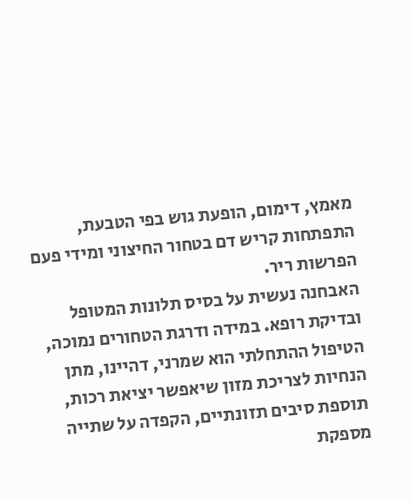מאמץ, דימום, הופעת גוש בפי הטבעת, התפתחות קריש דם בטחור החיצוני ומידי פעם הפרשות ריר.
האבחנה נעשית על בסיס תלונות המטופל ובדיקת רופא. במידה ודרגת הטחורים נמוכה, הטיפול ההתחלתי הוא שמרני, דהיינו, מתן הנחיות לצריכת מזון שיאפשר יציאת רכות, תוספת סיבים תזונתיים, הקפדה על שתייה מספקת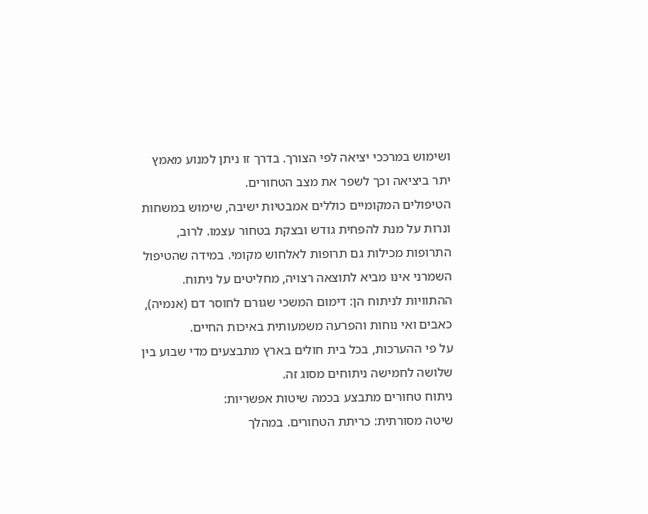ושימוש במרככי יציאה לפי הצורך. בדרך זו ניתן למנוע מאמץ יתר ביציאה וכך לשפר את מצב הטחורים.
הטיפולים המקומיים כוללים אמבטיות ישיבה, שימוש במשחות ונרות על מנת להפחית גודש ובצקת בטחור עצמו. לרוב, התרופות מכילות גם תרופות לאלחוש מקומי. במידה שהטיפול השמרני אינו מביא לתוצאה רצויה, מחליטים על ניתוח. ההתוויות לניתוח הן: דימום המשכי שגורם לחוסר דם (אנמיה), כאבים ואי נוחות והפרעה משמעותית באיכות החיים.
על פי ההערכות, בכל בית חולים בארץ מתבצעים מדי שבוע בין שלושה לחמישה ניתוחים מסוג זה.
ניתוח טחורים מתבצע בכמה שיטות אפשריות:
שיטה מסורתית: כריתת הטחורים. במהלך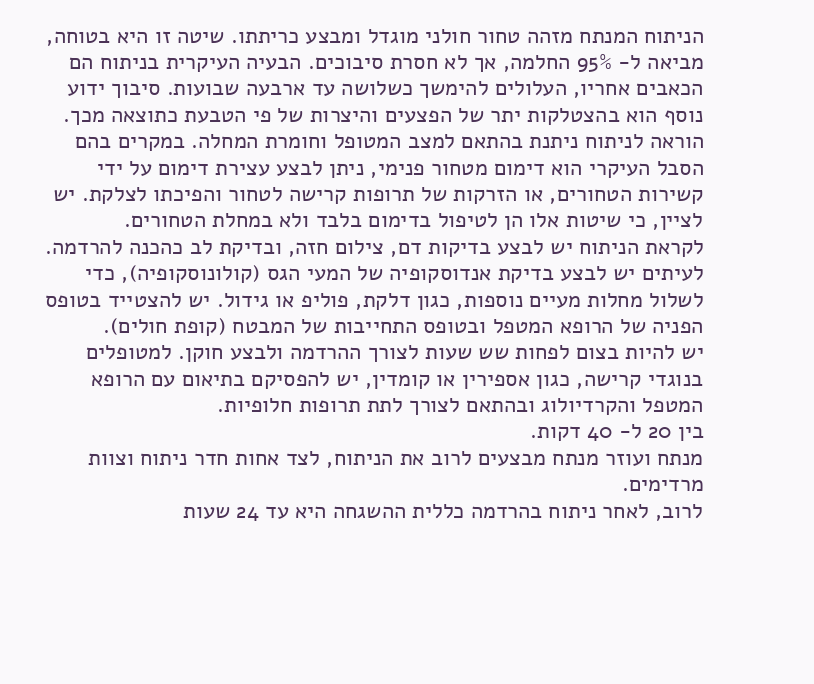הניתוח המנתח מזהה טחור חולני מוגדל ומבצע כריתתו. שיטה זו היא בטוחה, מביאה ל- 95% החלמה, אך לא חסרת סיבוכים. הבעיה העיקרית בניתוח הם הכאבים אחריו, העלולים להימשך כשלושה עד ארבעה שבועות. סיבוך ידוע נוסף הוא בהצטלקות יתר של הפצעים והיצרות של פי הטבעת כתוצאה מכך.
הוראה לניתוח ניתנת בהתאם למצב המטופל וחומרת המחלה. במקרים בהם הסבל העיקרי הוא דימום מטחור פנימי, ניתן לבצע עצירת דימום על ידי קשירות הטחורים, או הזרקות של תרופות קרישה לטחור והפיכתו לצלקת. יש לציין, כי שיטות אלו הן לטיפול בדימום בלבד ולא במחלת הטחורים.
לקראת הניתוח יש לבצע בדיקות דם, צילום חזה, ובדיקת לב כהכנה להרדמה. לעיתים יש לבצע בדיקת אנדוסקופיה של המעי הגס (קולונוסקופיה), כדי לשלול מחלות מעיים נוספות, כגון דלקת, פוליפ או גידול. יש להצטייד בטופס הפניה של הרופא המטפל ובטופס התחייבות של המבטח (קופת חולים).
יש להיות בצום לפחות שש שעות לצורך ההרדמה ולבצע חוקן. למטופלים בנוגדי קרישה, כגון אספירין או קומדין, יש להפסיקם בתיאום עם הרופא המטפל והקרדיולוג ובהתאם לצורך לתת תרופות חלופיות.
בין 20 ל- 40 דקות.
מנתח ועוזר מנתח מבצעים לרוב את הניתוח, לצד אחות חדר ניתוח וצוות מרדימים.
לרוב, לאחר ניתוח בהרדמה כללית ההשגחה היא עד 24 שעות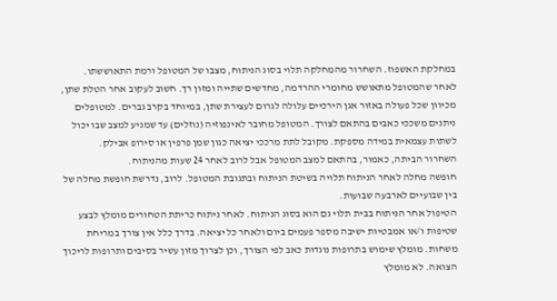במחלקת האשפוז. השחרור מהמחלקה תלוי בסוג הניתוח, מצבו של המטופל ורמת התאוששתו.
לאחר שהמטופל מתאושש מחומרי ההרדמה, מחדשים שתייה ומזון רך. חשוב לעקוב אחר הטלת שתן, מכיוון שכל פעולה באזור אגן הירכיים עלולה לגרום לעצירת שתן, במיוחד בקרב גברים. למטופלים ניתנים משככי כאבים בהתאם לצורך. המטופל מחובר לאינפוזיה (נוזלים) עד שמגיע למצב שבו יכול לשתות עצמאית במידה מספקת. מקובל לתת מרככי יציאה כגון שמן פרפין או סירופ אבילק.
השחרור הביתה, כאמור, בהתאם למצב המטופל אבל לרוב לאחר 24 שעות מהניתוח.
חופשה מחלה לאחר הניתוח תלויה בשיטת הניתוח ובתגובת המטופל. לרוב, נדרשת חופשת מחלה של בין שבועיים לארבעה שבועות.
הטיפול אחר הניתוח בבית תלוי גם הוא בסוג הניתוח. לאחר ניתוח כריתת הטחורים מומלץ לבצע שטיפות ו/או אמבטיות ישיבה מספר פעמים ביום ולאחר כל יציאה. בדרך כלל אין צורך במריחת משחות. מומלץ שימוש בתרופות נוגדות כאב לפי הצורך, וכן לצרוך מזון עשיר בסיבים ותרופות לריכוך הצואה. לא מומלץ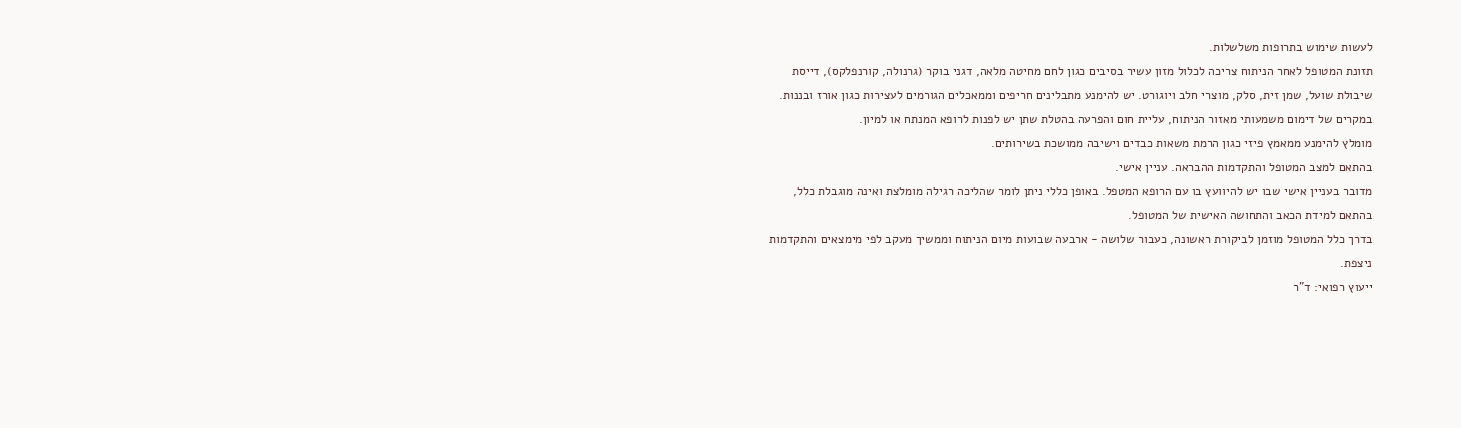לעשות שימוש בתרופות משלשלות.
תזונת המטופל לאחר הניתוח צריכה לכלול מזון עשיר בסיבים כגון לחם מחיטה מלאה, דגני בוקר (גרנולה, קורנפלקס), דייסת שיבולת שועל, שמן זית, סלק, מוצרי חלב ויוגורט. יש להימנע מתבלינים חריפים וממאכלים הגורמים לעצירות כגון אורז ובננות.
במקרים של דימום משמעותי מאזור הניתוח, עליית חום והפרעה בהטלת שתן יש לפנות לרופא המנתח או למיון.
מומלץ להימנע ממאמץ פיזי כגון הרמת משאות כבדים וישיבה ממושכת בשירותים.
בהתאם למצב המטופל והתקדמות ההבראה. עניין אישי.
מדובר בעניין אישי שבו יש להיוועץ בו עם הרופא המטפל. באופן כללי ניתן לומר שהליכה רגילה מומלצת ואינה מוגבלת כלל, בהתאם למידת הכאב והתחושה האישית של המטופל.
בדרך כלל המטופל מוזמן לביקורת ראשונה, כעבור שלושה - ארבעה שבועות מיום הניתוח וממשיך מעקב לפי מימצאים והתקדמות ניצפת.
ייעוץ רפואי: ד"ר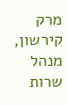מרק קירשון, מנהל שרות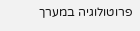פרוטולוגיה במערך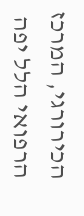הכירורגי, המרכז הרפואי הלל יפה